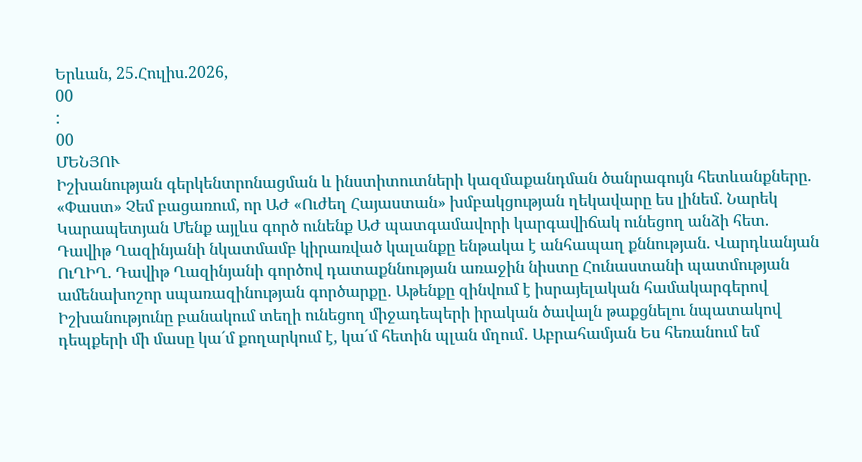Երևան, 25.Հուլիս.2026,
00
:
00
ՄԵՆՅՈՒ
Իշխանության գերկենտրոնացման և ինստիտուտների կազմաքանդման ծանրագույն հետևանքները. «Փաստ» Չեմ բացառում, որ ԱԺ «Ուժեղ Հայաստան» խմբակցության ղեկավարը ես լինեմ. Նարեկ Կարապետյան Մենք այլևս գործ ունենք ԱԺ պատգամավորի կարգավիճակ ունեցող անձի հետ. Դավիթ Ղազինյանի նկատմամբ կիրառված կալանքը ենթակա է անհապաղ քննության. Վարդևանյան ՈւՂԻՂ. Դավիթ Ղազինյանի գործով դատաքննության առաջին նիստը Հունաստանի պատմության ամենախոշոր սպառազինության գործարքը․ Աթենքը զինվում է իսրայելական համակարգերով Իշխանությունը բանակում տեղի ունեցող միջադեպերի իրական ծավալն թաքցնելու նպատակով դեպքերի մի մասը կա´մ քողարկում է, կա´մ հետին պլան մղում․ Աբրահամյան Ես հեռանում եմ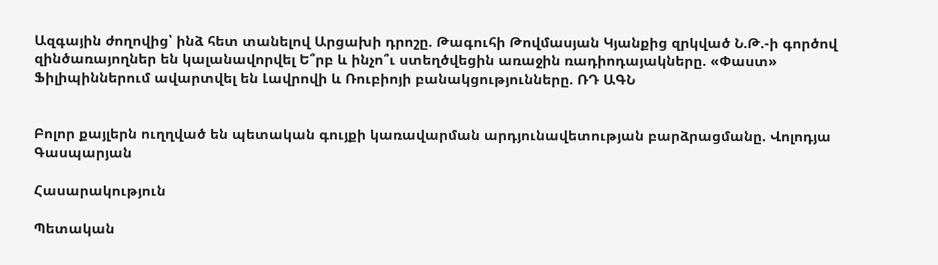Ազգային ժողովից՝ ինձ հետ տանելով Արցախի դրոշը. Թագուհի Թովմասյան Կյանքից զրկված Ն.Թ.-ի գործով զինծառայողներ են կալանավորվել Ե՞րբ և ինչո՞ւ ստեղծվեցին առաջին ռադիոդայակները. «Փաստ» Ֆիլիպիններում ավարտվել են Լավրովի և Ռուբիոյի բանակցությունները. ՌԴ ԱԳՆ


Բոլոր քայլերն ուղղված են պետական գույքի կառավարման արդյունավետության բարձրացմանը. Վոլոդյա Գասպարյան

Հասարակություն

Պետական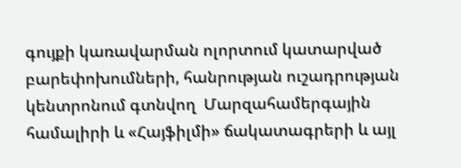գույքի կառավարման ոլորտում կատարված բարեփոխումների, հանրության ուշադրության կենտրոնում գտնվող  Մարզահամերգային համալիրի և «Հայֆիլմի» ճակատագրերի և այլ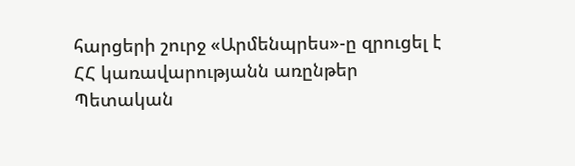հարցերի շուրջ «Արմենպրես»-ը զրուցել է ՀՀ կառավարությանն առընթեր Պետական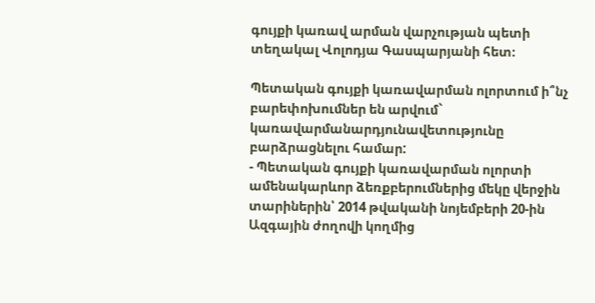գույքի կառավ արման վարչության պետի տեղակալ Վոլոդյա Գասպարյանի հետ։

Պետական գույքի կառավարման ոլորտում ի՞նչ բարեփոխումներ են արվում` կառավարմանարդյունավետությունը բարձրացնելու համար:
- Պետական գույքի կառավարման ոլորտի ամենակարևոր ձեռքբերումներից մեկը վերջին տարիներին՝ 2014 թվականի նոյեմբերի 20-ին Ազգային ժողովի կողմից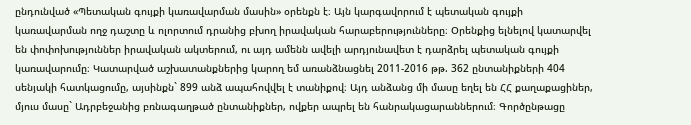ընդունված «Պետական գույքի կառավարման մասին» օրենքն է։ Այն կարգավորում է պետական գույքի կառավարման ողջ դաշտը և ոլորտում դրանից բխող իրավական հարաբերությունները։ Օրենքից ելնելով կատարվել են փոփոխություններ իրավական ակտերում, ու այդ ամենն ավելի արդյունավետ է դարձրել պետական գույքի կառավարումը։ Կատարված աշխատանքներից կարող եմ առանձնացնել 2011-2016 թթ. 362 ընտանիքների 404 սենյակի հատկացումը, այսինքն` 899 անձ ապահովվել է տանիքով։ Այդ անձանց մի մասը եղել են ՀՀ քաղաքացիներ, մյուս մասը` Ադրբեջանից բռնագաղթած ընտանիքներ, ովքեր ապրել են հանրակացարաններում։ Գործընթացը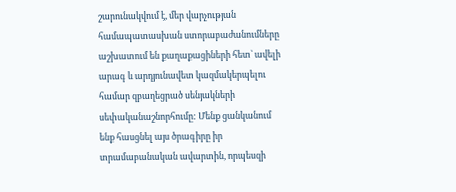շարունակվում է, մեր վարչության համապատասխան ստորաբաժանումները աշխատում են քաղաքացիների հետ` ավելի արագ և արդյունավետ կազմակերպելու համար զբաղեցրած սենյակների սեփականաշնորհումը: Մենք ցանկանում ենք հասցնել այս ծրագիրը իր տրամաբանական ավարտին, որպեսզի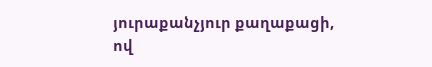յուրաքանչյուր քաղաքացի, ով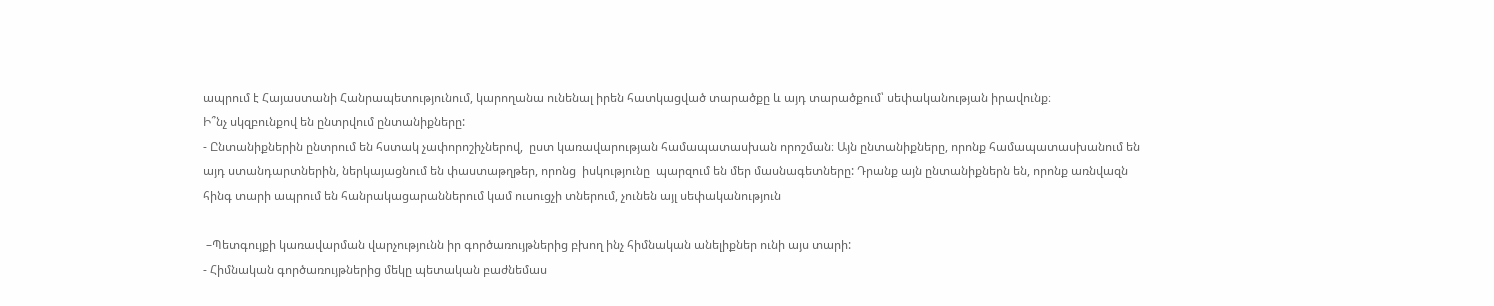ապրում է Հայաստանի Հանրապետությունում, կարողանա ունենալ իրեն հատկացված տարածքը և այդ տարածքում՝ սեփականության իրավունք։
Ի՞նչ սկզբունքով են ընտրվում ընտանիքները:
- Ընտանիքներին ընտրում են հստակ չափորոշիչներով,  ըստ կառավարության համապատասխան որոշման։ Այն ընտանիքները, որոնք համապատասխանում են այդ ստանդարտներին, ներկայացնում են փաստաթղթեր, որոնց  իսկությունը  պարզում են մեր մասնագետները: Դրանք այն ընտանիքներն են, որոնք առնվազն հինգ տարի ապրում են հանրակացարաններում կամ ուսուցչի տներում, չունեն այլ սեփականություն

 –Պետգույքի կառավարման վարչությունն իր գործառույթներից բխող ինչ հիմնական անելիքներ ունի այս տարի:
- Հիմնական գործառույթներից մեկը պետական բաժնեմաս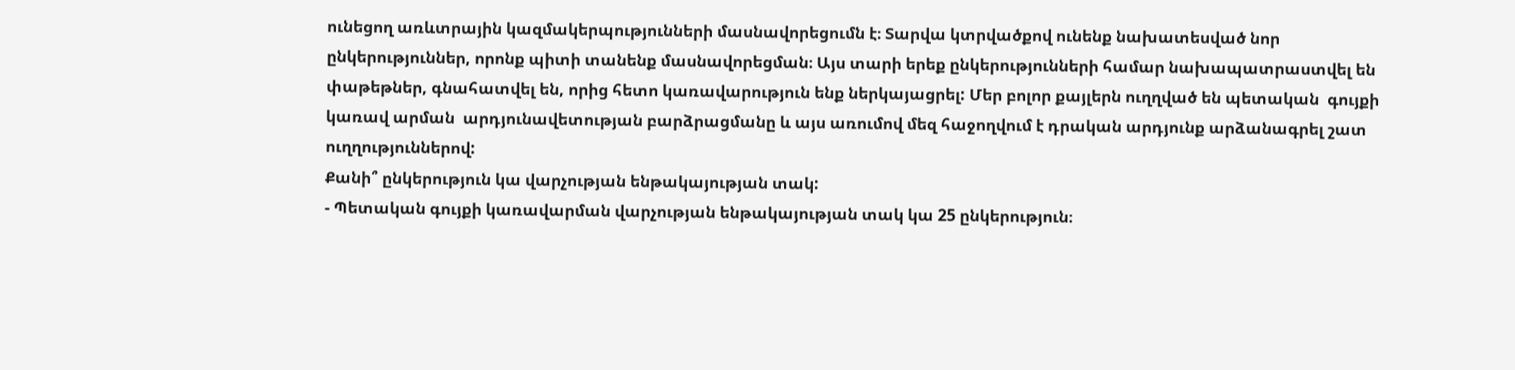ունեցող առևտրային կազմակերպությունների մասնավորեցումն է։ Տարվա կտրվածքով ունենք նախատեսված նոր ընկերություններ, որոնք պիտի տանենք մասնավորեցման։ Այս տարի երեք ընկերությունների համար նախապատրաստվել են փաթեթներ, գնահատվել են, որից հետո կառավարություն ենք ներկայացրել: Մեր բոլոր քայլերն ուղղված են պետական  գույքի կառավ արման  արդյունավետության բարձրացմանը և այս առումով մեզ հաջողվում է դրական արդյունք արձանագրել շատ ուղղություններով:
Քանի՞ ընկերություն կա վարչության ենթակայության տակ:
- Պետական գույքի կառավարման վարչության ենթակայության տակ կա 25 ընկերություն։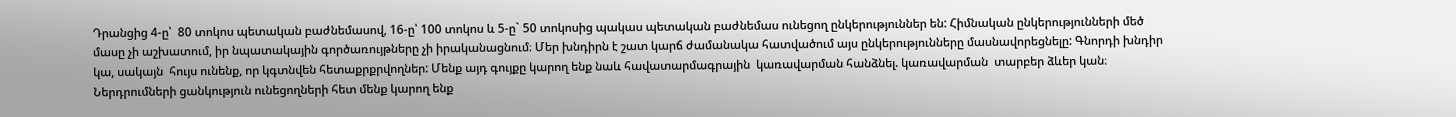Դրանցից 4-ը՝  80 տոկոս պետական բաժնեմասով, 16-ը՝ 100 տոկոս և 5-ը` 50 տոկոսից պակաս պետական բաժնեմաս ունեցող ընկերություններ են: Հիմնական ընկերությունների մեծ մասը չի աշխատում, իր նպատակային գործառույթները չի իրականացնում։ Մեր խնդիրն է շատ կարճ ժամանակա հատվածում այս ընկերությունները մասնավորեցնելը: Գնորդի խնդիր կա, սակայն  հույս ունենք, որ կգտնվեն հետաքրքրվողներ: Մենք այդ գույքը կարող ենք նաև հավատարմագրային  կառավարման հանձնել. կառավարման  տարբեր ձևեր կան։ Ներդրումների ցանկություն ունեցողների հետ մենք կարող ենք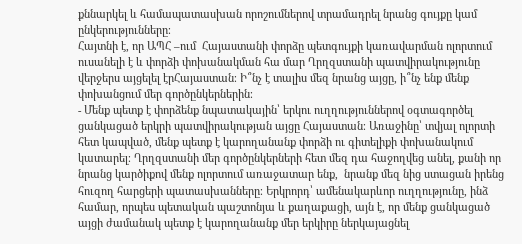քննարկել և համապատասխան որոշումներով տրամադրել նրանց գույքը կամ ընկերությունները։
Հայտնի է, որ ԱՊՀ –ում  Հայաստանի փորձը պետգույքի կառավարման ոլորտում ուսանելի է և փորձի փոխանակման հա մար Ղրղզստանի պատվիրակությունը վերջերս այցելել էրՀայաստան։ Ի՞նչ է տալիս մեզ նրանց այցը, ի՞նչ ենք մենք փոխանցում մեր գործընկերներին։
- Մենք պետք է փորձենք նպատակային՝ երկու ուղղություններով օգտագործել ցանկացած երկրի պատվիրակության այցը Հայաստան։ Առաջինը՝ տվյալ ոլորտի հետ կապված, մենք պետք է կարողանանք փորձի ու գիտելիքի փոխանակում կատարել։ Ղրղզստանի մեր գործընկերների հետ մեզ դա հաջողվեց անել, քանի որ նրանց կարծիքով մենք ոլորտում առաջատար ենք,  նրանք մեզ նից ստացան իրենց հուզող հարցերի պատասխանները։ Երկրորդ՝ ամենակարևոր ուղղությունը, ինձ համար, որպես պետական պաշտոնյա և քաղաքացի, այն է, որ մենք ցանկացած այցի ժամանակ պետք է կարողանանք մեր երկիրը ներկայացնել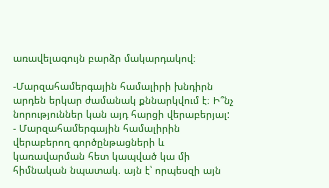առավելագույն բարձր մակարդակով։

-Մարզահամերգային համալիրի խնդիրն արդեն երկար ժամանակ քննարկվում է։ Ի՞նչ նորություններ կան այդ հարցի վերաբերյալ:
- Մարզահամերգային համալիրին վերաբերող գործընթացների և կառավարման հետ կապված կա մի հիմնական նպատակ. այն է՝ որպեսզի այն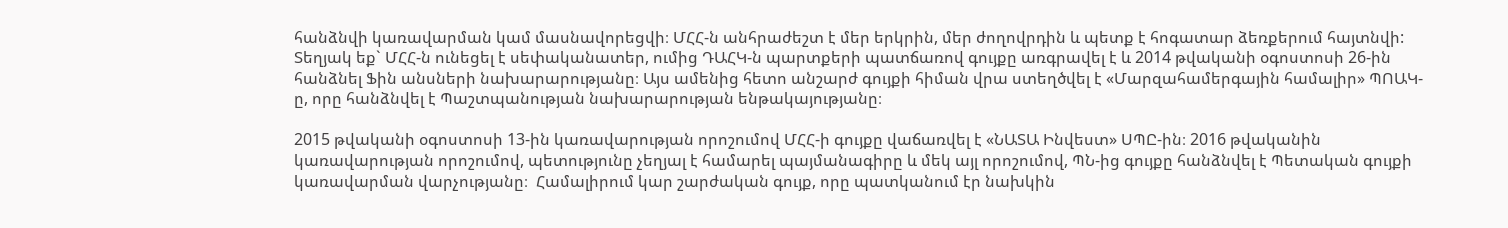հանձնվի կառավարման կամ մասնավորեցվի։ ՄՀՀ-ն անհրաժեշտ է մեր երկրին, մեր ժողովրդին և պետք է հոգատար ձեռքերում հայտնվի: Տեղյակ եք` ՄՀՀ-ն ունեցել է սեփականատեր, ումից ԴԱՀԿ-ն պարտքերի պատճառով գույքը առգրավել է և 2014 թվականի օգոստոսի 26-ին հանձնել Ֆին անսների նախարարությանը։ Այս ամենից հետո անշարժ գույքի հիման վրա ստեղծվել է «Մարզահամերգային համալիր» ՊՈԱԿ-ը, որը հանձնվել է Պաշտպանության նախարարության ենթակայությանը։

2015 թվականի օգոստոսի 13-ին կառավարության որոշումով ՄՀՀ-ի գույքը վաճառվել է «ՆԱՏԱ Ինվեստ» ՍՊԸ-ին։ 2016 թվականին կառավարության որոշումով, պետությունը չեղյալ է համարել պայմանագիրը և մեկ այլ որոշումով, ՊՆ-ից գույքը հանձնվել է Պետական գույքի կառավարման վարչությանը։  Համալիրում կար շարժական գույք, որը պատկանում էր նախկին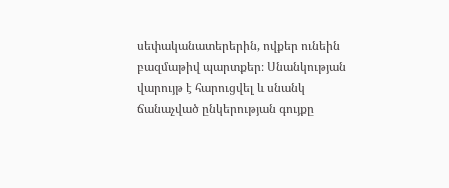սեփականատերերին, ովքեր ունեին բազմաթիվ պարտքեր։ Սնանկության վարույթ է հարուցվել և սնանկ ճանաչված ընկերության գույքը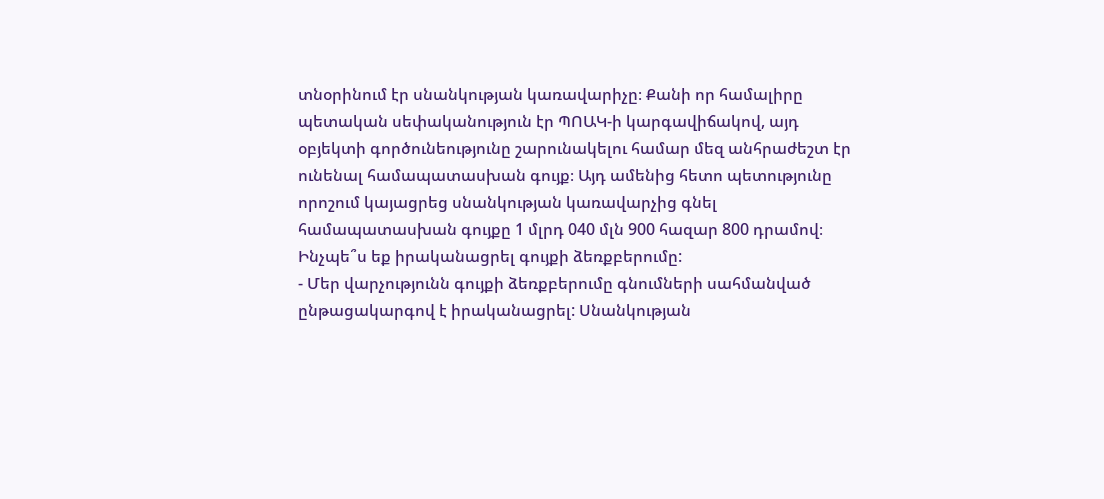տնօրինում էր սնանկության կառավարիչը։ Քանի որ համալիրը պետական սեփականություն էր ՊՈԱԿ-ի կարգավիճակով, այդ օբյեկտի գործունեությունը շարունակելու համար մեզ անհրաժեշտ էր ունենալ համապատասխան գույք։ Այդ ամենից հետո պետությունը որոշում կայացրեց սնանկության կառավարչից գնել համապատասխան գույքը 1 մլրդ 040 մլն 900 հազար 800 դրամով։
Ինչպե՞ս եք իրականացրել գույքի ձեռքբերումը:
- Մեր վարչությունն գույքի ձեռքբերումը գնումների սահմանված ընթացակարգով է իրականացրել: Սնանկության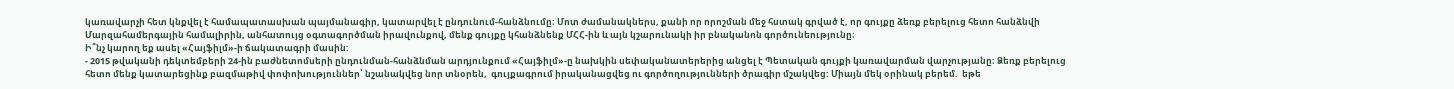կառավարչի հետ կնքվել է համապատասխան պայմանագիր, կատարվել է ընդունում-հանձնումը։ Մոտ ժամանակներս, քանի որ որոշման մեջ հստակ գրված է, որ գույքը ձեռք բերելուց հետո հանձնվի Մարզահամերգային համալիրին, անհատույց օգտագործման իրավունքով, մենք գույքը կհանձնենք ՄՀՀ-ին և այն կշարունակի իր բնականոն գործունեությունը։
Ի՞նչ կարող եք ասել «Հայֆիլմ»-ի ճակատագրի մասին:
- 2015 թվականի դեկտեմբերի 24-ին բաժնետոմսերի ընդունման-հանձնման արդյունքում «Հայֆիլմ»-ը նախկին սեփականատերերից անցել է Պետական գույքի կառավարման վարչությանը։ Ձեռք բերելուց հետո մենք կատարեցինք բազմաթիվ փոփոխություններ՝ նշանակվեց նոր տնօրեն,  գույքագրում իրականացվեց ու գործողությունների ծրագիր մշակվեց: Միայն մեկ օրինակ բերեմ.  եթե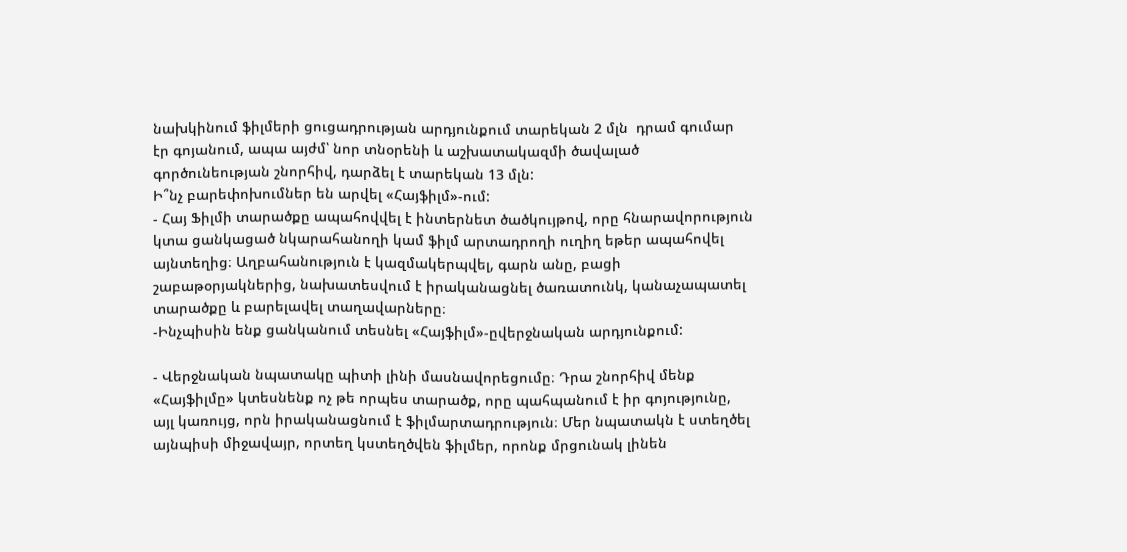նախկինում ֆիլմերի ցուցադրության արդյունքում տարեկան 2 մլն  դրամ գումար էր գոյանում, ապա այժմ՝ նոր տնօրենի և աշխատակազմի ծավալած գործունեության շնորհիվ, դարձել է տարեկան 13 մլն:
Ի՞նչ բարեփոխումներ են արվել «Հայֆիլմ»-ում:
- Հայ Ֆիլմի տարածքը ապահովվել է ինտերնետ ծածկույթով, որը հնարավորություն կտա ցանկացած նկարահանողի կամ ֆիլմ արտադրողի ուղիղ եթեր ապահովել այնտեղից։ Աղբահանություն է կազմակերպվել, գարն անը, բացի  շաբաթօրյակներից, նախատեսվում է իրականացնել ծառատունկ, կանաչապատել տարածքը և բարելավել տաղավարները։
-Ինչպիսին ենք ցանկանում տեսնել «Հայֆիլմ»-ըվերջնական արդյունքում:

- Վերջնական նպատակը պիտի լինի մասնավորեցումը։ Դրա շնորհիվ մենք «Հայֆիլմը» կտեսնենք ոչ թե որպես տարածք, որը պահպանում է իր գոյությունը, այլ կառույց, որն իրականացնում է ֆիլմարտադրություն։ Մեր նպատակն է ստեղծել այնպիսի միջավայր, որտեղ կստեղծվեն ֆիլմեր, որոնք մրցունակ լինեն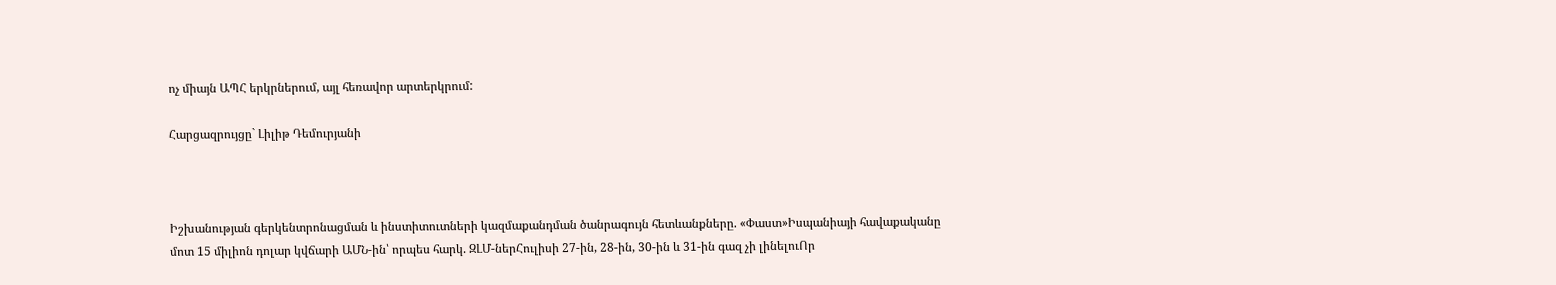ոչ միայն ԱՊՀ երկրներում, այլ հեռավոր արտերկրում:

Հարցազրույցը` Լիլիթ Դեմուրյանի



Իշխանության գերկենտրոնացման և ինստիտուտների կազմաքանդման ծանրագույն հետևանքները. «Փաստ»Իսպանիայի հավաքականը մոտ 15 միլիոն դոլար կվճարի ԱՄՆ-ին՝ որպես հարկ. ԶԼՄ-ներՀուլիսի 27-ին, 28-ին, 30-ին և 31-ին գազ չի լինելուՈր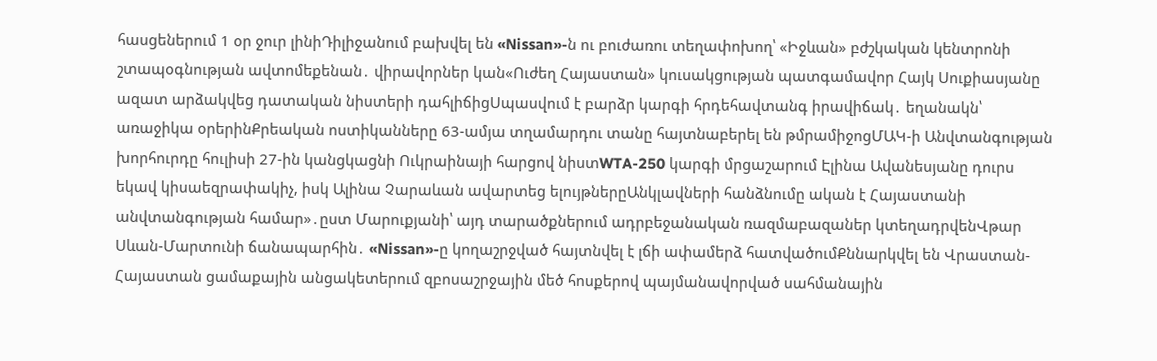հասցեներում 1 օր ջուր լինիԴիլիջանում բախվել են «Nissan»-ն ու բուժառու տեղափոխող՝ «Իջևան» բժշկական կենտրոնի շտապօգնության ավտոմեքենան․ վիրավորներ կան«Ուժեղ Հայաստան» կուսակցության պատգամավոր Հայկ Սուքիասյանը ազատ արձակվեց դատական նիստերի դահլիճիցՍպասվում է բարձր կարգի հրդեհավտանգ իրավիճակ․ եղանակն՝ առաջիկա օրերինՔրեական ոստիկանները 63-ամյա տղամարդու տանը հայտնաբերել են թմրամիջոցՄԱԿ-ի Անվտանգության խորհուրդը հուլիսի 27-ին կանցկացնի Ուկրաինայի հարցով նիստWTA-250 կարգի մրցաշարում Էլինա Ավանեսյանը դուրս եկավ կիսաեզրափակիչ, իսկ Ալինա Չարաևան ավարտեց ելույթներըԱնկլավների հանձնումը ական է Հայաստանի անվտանգության համար»․ըստ Մարուքյանի՝ այդ տարածքներում ադրբեջանական ռազմաբազաներ կտեղադրվենՎթար Սևան-Մարտունի ճանապարհին․ «Nissan»-ը կողաշրջված հայտնվել է լճի ափամերձ հատվածումՔննարկվել են Վրաստան-Հայաստան ցամաքային անցակետերում զբոսաշրջային մեծ հոսքերով պայմանավորված սահմանային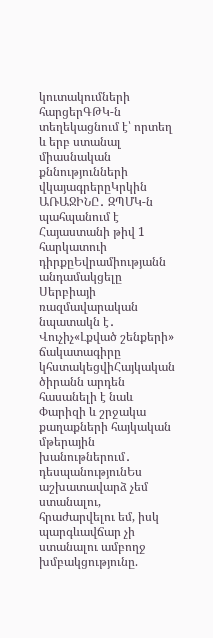կուտակումների հարցերԳԹԿ-ն տեղեկացնում է՝ որտեղ և երբ ստանալ միասնական քննությունների վկայագրերըԿրկին ԱՌԱՋԻՆԸ․ ԶՊՄԿ-ն պահպանում է Հայաստանի թիվ 1 հարկատուի դիրքըԵվրամիությանն անդամակցելը Սերբիայի ռազմավարական նպատակն է․ Վուչիչ«Լքված շենքերի» ճակատագիրը կհստակեցվիՀայկական ծիրանն արդեն հասանելի է նաև Փարիզի և շրջակա քաղաքների հայկական մթերային խանութներում․ դեսպանությունԵս աշխատավարձ չեմ ստանալու, հրաժարվելու եմ, իսկ պարգևավճար չի ստանալու ամբողջ խմբակցությունը.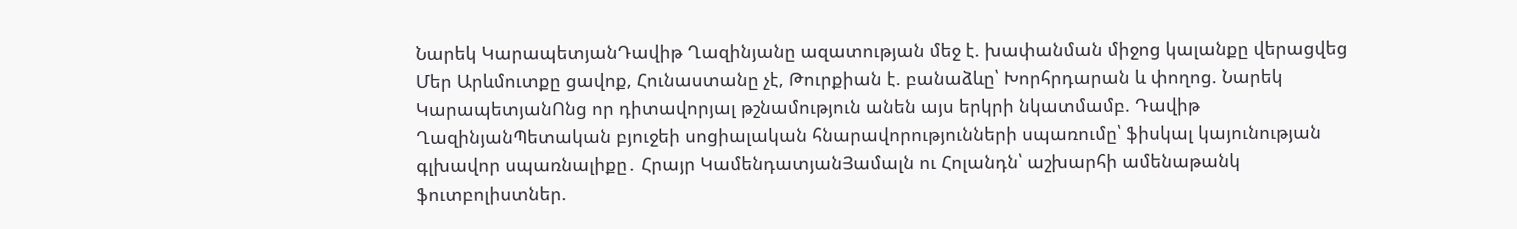Նարեկ ԿարապետյանԴավիթ Ղազինյանը ազատության մեջ է. խափանման միջոց կալանքը վերացվեց Մեր Արևմուտքը ցավոք, Հունաստանը չէ, Թուրքիան է. բանաձևը՝ Խորհրդարան և փողոց. Նարեկ ԿարապետյանՈնց որ դիտավորյալ թշնամություն անեն այս երկրի նկատմամբ. Դավիթ ՂազինյանՊետական բյուջեի սոցիալական հնարավորությունների սպառումը՝ ֆիսկալ կայունության գլխավոր սպառնալիքը․ Հրայր ԿամենդատյանՅամալն ու Հոլանդն՝ աշխարհի ամենաթանկ ֆուտբոլիստներ.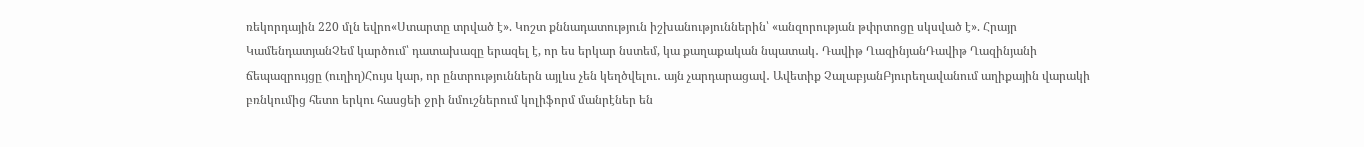ռեկորդային 220 մլն եվրո«Ստարտը տրված է». Կոշտ քննադատություն իշխանություններին՝ «անզորության թփրտոցը սկսված է». Հրայր ԿամենդատյանՉեմ կարծում՝ դատախազը երազել է, որ ես երկար նստեմ, կա քաղաքական նպատակ․ Դավիթ ՂազինյանԴավիթ Ղազինյանի ճեպազրույցը (ուղիղ)Հույս կար, որ ընտրություններն այլևս չեն կեղծվելու․ այն չարդարացավ․ Ավետիք ՉալաբյանԲյուրեղավանում աղիքային վարակի բռնկումից հետո երկու հասցեի ջրի նմուշներում կոլիֆորմ մանրէներ են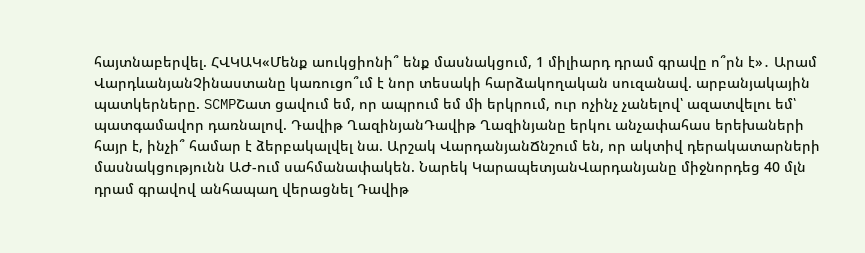հայտնաբերվել. ՀՎԿԱԿ«Մենք աուկցիոնի՞ ենք մասնակցում, 1 միլիարդ դրամ գրավը ո՞րն է»․ Արամ ՎարդևանյանՉինաստանը կառուցո՞ւմ է նոր տեսակի հարձակողական սուզանավ. արբանյակային պատկերները. SCMPՇատ ցավում եմ, որ ապրում եմ մի երկրում, ուր ոչինչ չանելով՝ ազատվելու եմ՝ պատգամավոր դառնալով. Դավիթ ՂազինյանԴավիթ Ղազինյանը երկու անչափահաս երեխաների հայր է, ինչի՞ համար է ձերբակալվել նա. Արշակ ՎարդանյանՃնշում են, որ ակտիվ դերակատարների մասնակցությունն ԱԺ-ում սահմանափակեն. Նարեկ ԿարապետյանՎարդանյանը միջնորդեց 40 մլն դրամ գրավով անհապաղ վերացնել Դավիթ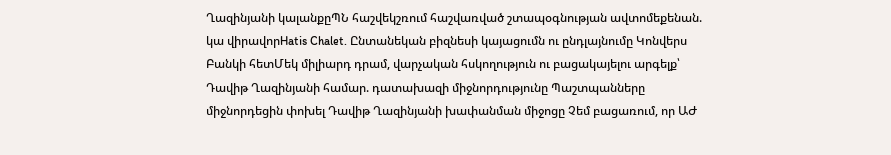Ղազինյանի կալանքըՊՆ հաշվեկշռում հաշվառված շտապօգնության ավտոմեքենան. կա վիրավորHatis Chalet. Ընտանեկան բիզնեսի կայացումն ու ընդլայնումը Կոնվերս Բանկի հետՄեկ միլիարդ դրամ, վարչական հսկողություն ու բացակայելու արգելք՝ Դավիթ Ղազինյանի համար. դատախազի միջնորդությունը Պաշտպանները միջնորդեցին փոխել Դավիթ Ղազինյանի խափանման միջոցը Չեմ բացառում, որ ԱԺ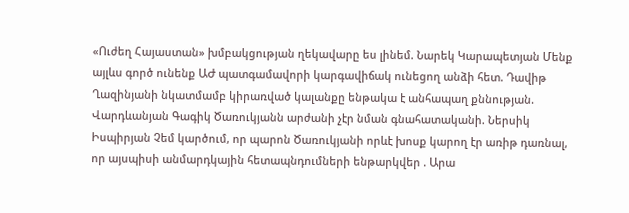«Ուժեղ Հայաստան» խմբակցության ղեկավարը ես լինեմ. Նարեկ Կարապետյան Մենք այլևս գործ ունենք ԱԺ պատգամավորի կարգավիճակ ունեցող անձի հետ. Դավիթ Ղազինյանի նկատմամբ կիրառված կալանքը ենթակա է անհապաղ քննության. Վարդևանյան Գագիկ Ծառուկյանն արժանի չէր նման գնահատականի. Ներսիկ Իսպիրյան Չեմ կարծում, որ պարոն Ծառուկյանի որևէ խոսք կարող էր առիթ դառնալ, որ այսպիսի անմարդկային հետապնդումների ենթարկվեր . Արա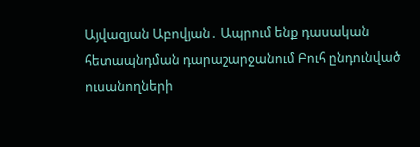Այվազյան Աբովյան․ Ապրում ենք դասական հետապնդման դարաշարջանում Բուհ ընդունված ուսանողների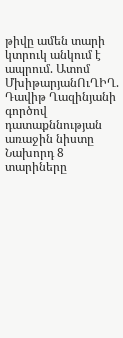թիվը ամեն տարի կտրուկ անկում է ապրում. Ատոմ ՄխիթարյանՈւՂԻՂ. Դավիթ Ղազինյանի գործով դատաքննության առաջին նիստը Նախորդ 8 տարիները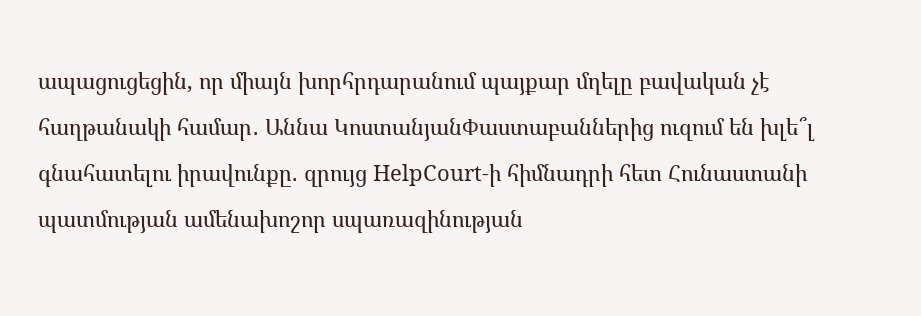ապացուցեցին, որ միայն խորհրդարանում պայքար մղելը բավական չէ հաղթանակի համար․ Աննա ԿոստանյանՓաստաբաններից ուզում են խլե՞լ գնահատելու իրավունքը. զրույց HelpCourt-ի հիմնադրի հետ Հունաստանի պատմության ամենախոշոր սպառազինության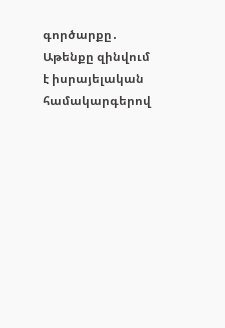գործարքը․ Աթենքը զինվում է իսրայելական համակարգերով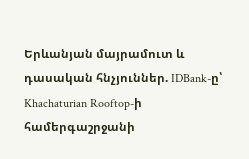Երևանյան մայրամուտ և դասական հնչյուններ. IDBank-ը՝ Khachaturian Rooftop-ի համերգաշրջանի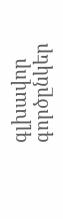գլխավոր գործընկեր